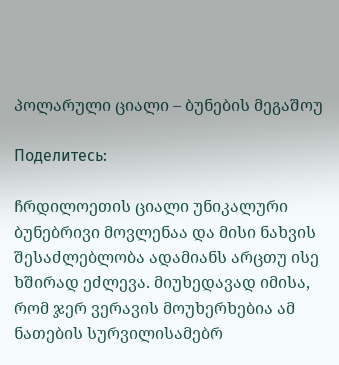პოლარული ციალი – ბუნების მეგაშოუ

Поделитесь:

ჩრდილოეთის ციალი უნიკალური ბუნებრივი მოვლენაა და მისი ნახვის შესაძლებლობა ადამიანს არცთუ ისე ხშირად ეძლევა. მიუხედავად იმისა, რომ ჯერ ვერავის მოუხერხებია ამ ნათების სურვილისამებრ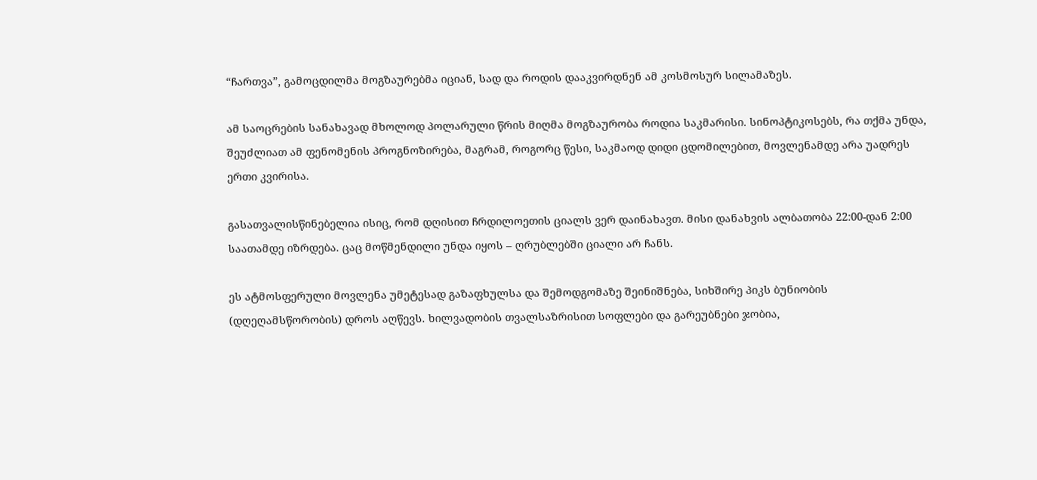“ჩართვა”, გამოცდილმა მოგზაურებმა იციან, სად და როდის დააკვირდნენ ამ კოსმოსურ სილამაზეს.

ამ საოცრების სანახავად მხოლოდ პოლარული წრის მიღმა მოგზაურობა როდია საკმარისი. სინოპტიკოსებს, რა თქმა უნდა, შეუძლიათ ამ ფენომენის პროგნოზირება, მაგრამ, როგორც წესი, საკმაოდ დიდი ცდომილებით, მოვლენამდე არა უადრეს ერთი კვირისა.

გასათვალისწინებელია ისიც, რომ დღისით ჩრდილოეთის ციალს ვერ დაინახავთ. მისი დანახვის ალბათობა 22:00-დან 2:00 საათამდე იზრდება. ცაც მოწმენდილი უნდა იყოს – ღრუბლებში ციალი არ ჩანს.

ეს ატმოსფერული მოვლენა უმეტესად გაზაფხულსა და შემოდგომაზე შეინიშნება, სიხშირე პიკს ბუნიობის (დღეღამსწორობის) დროს აღწევს. ხილვადობის თვალსაზრისით სოფლები და გარეუბნები ჯობია,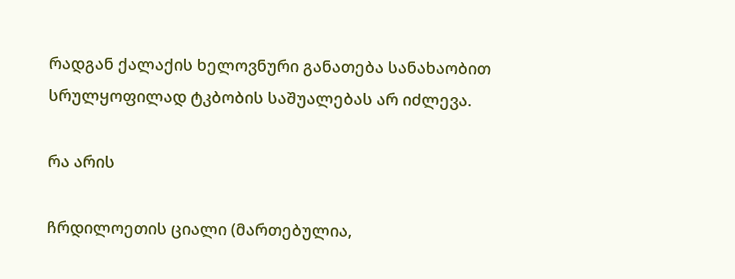რადგან ქალაქის ხელოვნური განათება სანახაობით სრულყოფილად ტკბობის საშუალებას არ იძლევა.

რა არის

ჩრდილოეთის ციალი (მართებულია,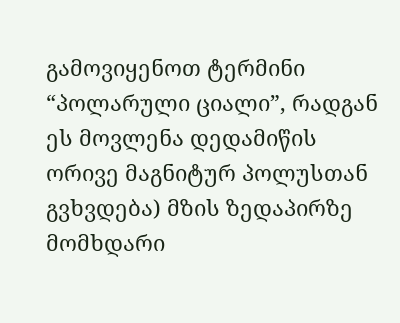გამოვიყენოთ ტერმინი “პოლარული ციალი”, რადგან ეს მოვლენა დედამიწის ორივე მაგნიტურ პოლუსთან გვხვდება) მზის ზედაპირზე მომხდარი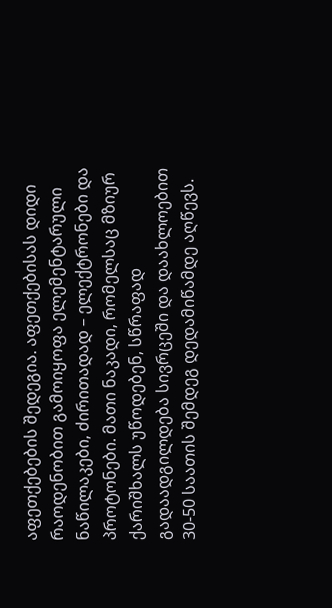აფეთქებების შედეგია. აფეთქებისას დიდი რაოდენობით გამოიყოფა ელემენტარული ნაწილაკები, ძირითადად – ელექტრონები და პროტონები. მათი ნაკადი, რომელსაც მზიურ ქარიშხალს უწოდებენ, სწრაფად გადაადგილდება სივრცეში და დაახლოებით 30-50 საათის შემდეგ დედამიწამდე აღწევს.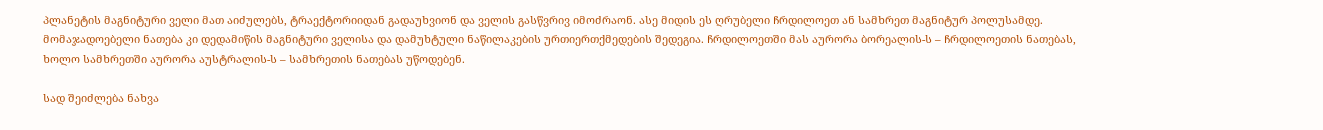პლანეტის მაგნიტური ველი მათ აიძულებს, ტრაექტორიიდან გადაუხვიონ და ველის გასწვრივ იმოძრაონ. ასე მიდის ეს ღრუბელი ჩრდილოეთ ან სამხრეთ მაგნიტურ პოლუსამდე. მომაჯადოებელი ნათება კი დედამიწის მაგნიტური ველისა და დამუხტული ნაწილაკების ურთიერთქმედების შედეგია. ჩრდილოეთში მას აურორა ბორეალის-ს – ჩრდილოეთის ნათებას, ხოლო სამხრეთში აურორა აუსტრალის-ს – სამხრეთის ნათებას უწოდებენ.

სად შეიძლება ნახვა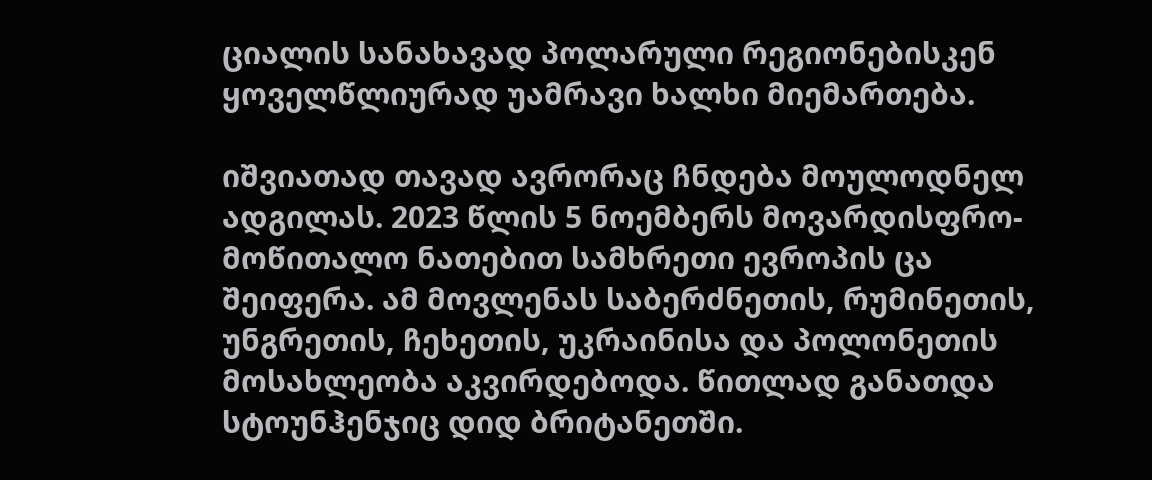ციალის სანახავად პოლარული რეგიონებისკენ ყოველწლიურად უამრავი ხალხი მიემართება.

იშვიათად თავად ავრორაც ჩნდება მოულოდნელ ადგილას. 2023 წლის 5 ნოემბერს მოვარდისფრო-მოწითალო ნათებით სამხრეთი ევროპის ცა შეიფერა. ამ მოვლენას საბერძნეთის, რუმინეთის, უნგრეთის, ჩეხეთის, უკრაინისა და პოლონეთის მოსახლეობა აკვირდებოდა. წითლად განათდა სტოუნჰენჯიც დიდ ბრიტანეთში.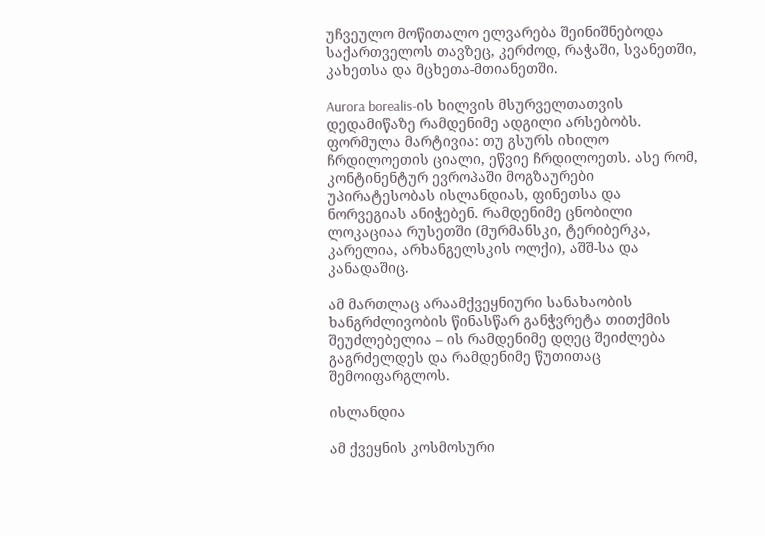უჩვეულო მოწითალო ელვარება შეინიშნებოდა საქართველოს თავზეც, კერძოდ, რაჭაში, სვანეთში, კახეთსა და მცხეთა-მთიანეთში.

Aurora borealis-ის ხილვის მსურველთათვის დედამიწაზე რამდენიმე ადგილი არსებობს. ფორმულა მარტივია: თუ გსურს იხილო ჩრდილოეთის ციალი, ეწვიე ჩრდილოეთს. ასე რომ, კონტინენტურ ევროპაში მოგზაურები უპირატესობას ისლანდიას, ფინეთსა და ნორვეგიას ანიჭებენ. რამდენიმე ცნობილი ლოკაციაა რუსეთში (მურმანსკი, ტერიბერკა, კარელია, არხანგელსკის ოლქი), აშშ-სა და კანადაშიც.

ამ მართლაც არაამქვეყნიური სანახაობის ხანგრძლივობის წინასწარ განჭვრეტა თითქმის შეუძლებელია – ის რამდენიმე დღეც შეიძლება გაგრძელდეს და რამდენიმე წუთითაც შემოიფარგლოს.

ისლანდია

ამ ქვეყნის კოსმოსური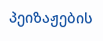პეიზაჟების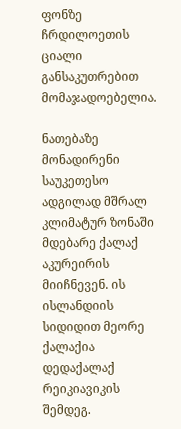ფონზე ჩრდილოეთის ციალი განსაკუთრებით მომაჯადოებელია.

ნათებაზე მონადირენი საუკეთესო ადგილად მშრალ კლიმატურ ზონაში მდებარე ქალაქ აკურეირის მიიჩნევენ. ის ისლანდიის სიდიდით მეორე ქალაქია დედაქალაქ რეიკიავიკის შემდეგ.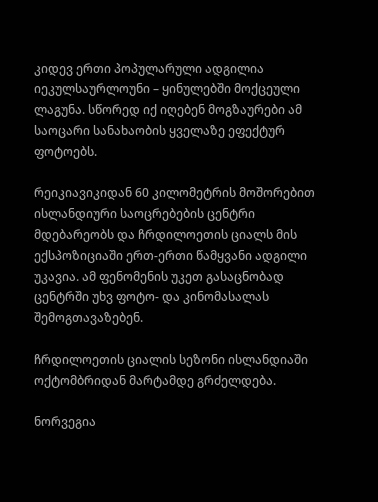კიდევ ერთი პოპულარული ადგილია იეკულსაურლოუნი – ყინულებში მოქცეული ლაგუნა. სწორედ იქ იღებენ მოგზაურები ამ საოცარი სანახაობის ყველაზე ეფექტურ ფოტოებს.

რეიკიავიკიდან 60 კილომეტრის მოშორებით ისლანდიური საოცრებების ცენტრი მდებარეობს და ჩრდილოეთის ციალს მის ექსპოზიციაში ერთ-ერთი წამყვანი ადგილი უკავია. ამ ფენომენის უკეთ გასაცნობად ცენტრში უხვ ფოტო- და კინომასალას შემოგთავაზებენ.

ჩრდილოეთის ციალის სეზონი ისლანდიაში ოქტომბრიდან მარტამდე გრძელდება.

ნორვეგია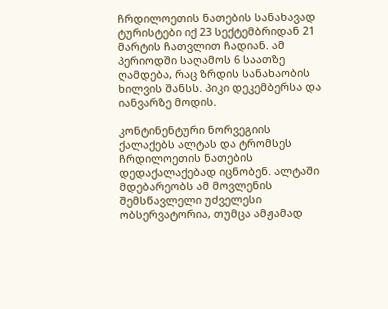ჩრდილოეთის ნათების სანახავად ტურისტები იქ 23 სექტემბრიდან 21 მარტის ჩათვლით ჩადიან. ამ პერიოდში საღამოს 6 საათზე ღამდება, რაც ზრდის სანახაობის ხილვის შანსს. პიკი დეკემბერსა და იანვარზე მოდის.

კონტინენტური ნორვეგიის ქალაქებს ალტას და ტრომსეს ჩრდილოეთის ნათების დედაქალაქებად იცნობენ. ალტაში მდებარეობს ამ მოვლენის შემსწავლელი უძველესი ობსერვატორია, თუმცა ამჟამად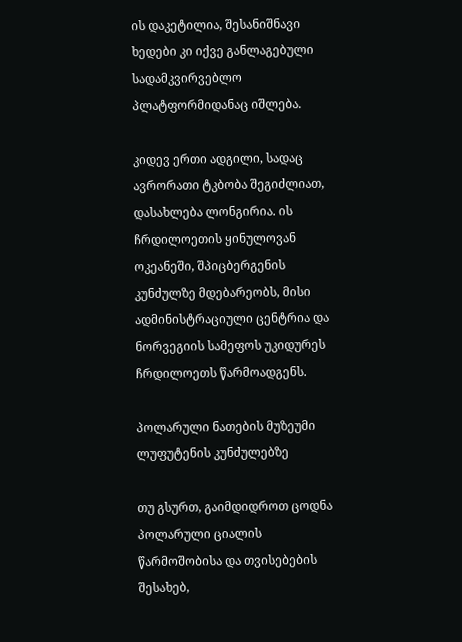ის დაკეტილია, შესანიშნავი ხედები კი იქვე განლაგებული სადამკვირვებლო პლატფორმიდანაც იშლება.

კიდევ ერთი ადგილი, სადაც ავრორათი ტკბობა შეგიძლიათ, დასახლება ლონგირია. ის ჩრდილოეთის ყინულოვან ოკეანეში, შპიცბერგენის კუნძულზე მდებარეობს, მისი ადმინისტრაციული ცენტრია და ნორვეგიის სამეფოს უკიდურეს ჩრდილოეთს წარმოადგენს.

პოლარული ნათების მუზეუმი ლუფუტენის კუნძულებზე

თუ გსურთ, გაიმდიდროთ ცოდნა პოლარული ციალის წარმოშობისა და თვისებების შესახებ,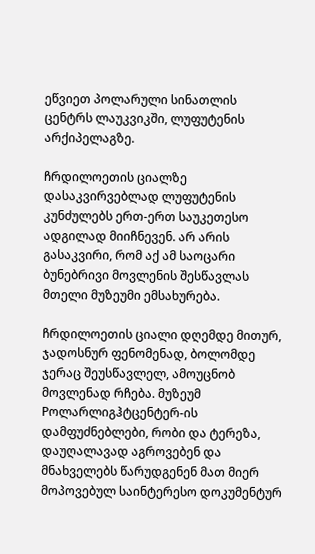ეწვიეთ პოლარული სინათლის ცენტრს ლაუკვიკში, ლუფუტენის არქიპელაგზე.

ჩრდილოეთის ციალზე დასაკვირვებლად ლუფუტენის კუნძულებს ერთ-ერთ საუკეთესო ადგილად მიიჩნევენ. არ არის გასაკვირი, რომ აქ ამ საოცარი ბუნებრივი მოვლენის შესწავლას მთელი მუზეუმი ემსახურება.

ჩრდილოეთის ციალი დღემდე მითურ, ჯადოსნურ ფენომენად, ბოლომდე ჯერაც შეუსწავლელ, ამოუცნობ მოვლენად რჩება. მუზეუმ Pოლარლიგჰტცენტერ-ის დამფუძნებლები, რობი და ტერეზა, დაუღალავად აგროვებენ და მნახველებს წარუდგენენ მათ მიერ მოპოვებულ საინტერესო დოკუმენტურ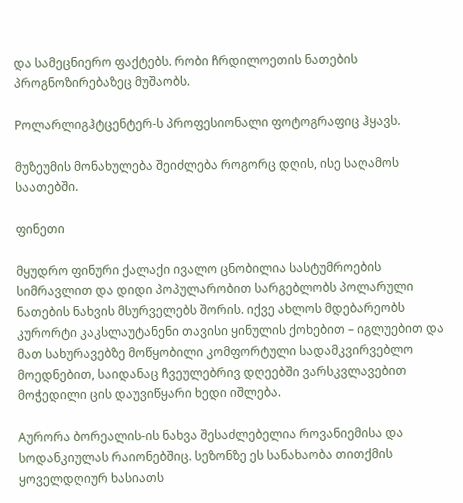და სამეცნიერო ფაქტებს. რობი ჩრდილოეთის ნათების პროგნოზირებაზეც მუშაობს.

Pოლარლიგჰტცენტერ-ს პროფესიონალი ფოტოგრაფიც ჰყავს.

მუზეუმის მონახულება შეიძლება როგორც დღის, ისე საღამოს საათებში.

ფინეთი

მყუდრო ფინური ქალაქი ივალო ცნობილია სასტუმროების სიმრავლით და დიდი პოპულარობით სარგებლობს პოლარული ნათების ნახვის მსურველებს შორის. იქვე ახლოს მდებარეობს კურორტი კაკსლაუტანენი თავისი ყინულის ქოხებით – იგლუებით და მათ სახურავებზე მოწყობილი კომფორტული სადამკვირვებლო მოედნებით, საიდანაც ჩვეულებრივ დღეებში ვარსკვლავებით მოჭედილი ცის დაუვიწყარი ხედი იშლება.

Aურორა ბორეალის-ის ნახვა შესაძლებელია როვანიემისა და სოდანკიულას რაიონებშიც. სეზონზე ეს სანახაობა თითქმის ყოველდღიურ ხასიათს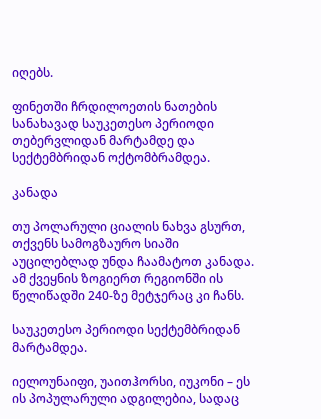იღებს.

ფინეთში ჩრდილოეთის ნათების სანახავად საუკეთესო პერიოდი თებერვლიდან მარტამდე და სექტემბრიდან ოქტომბრამდეა.

კანადა

თუ პოლარული ციალის ნახვა გსურთ, თქვენს სამოგზაურო სიაში აუცილებლად უნდა ჩაამატოთ კანადა. ამ ქვეყნის ზოგიერთ რეგიონში ის წელიწადში 240-ზე მეტჯერაც კი ჩანს.

საუკეთესო პერიოდი სექტემბრიდან მარტამდეა.

იელოუნაიფი, უაითჰორსი, იუკონი – ეს ის პოპულარული ადგილებია, სადაც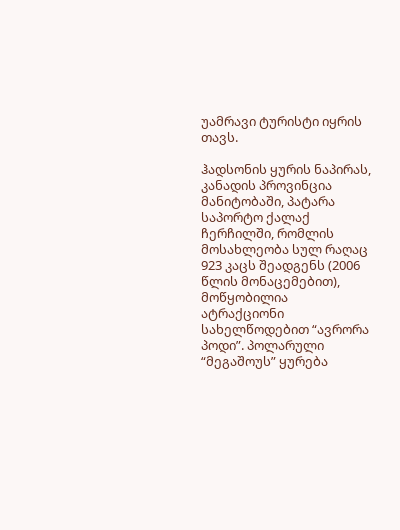უამრავი ტურისტი იყრის თავს.

ჰადსონის ყურის ნაპირას, კანადის პროვინცია მანიტობაში, პატარა საპორტო ქალაქ ჩერჩილში, რომლის მოსახლეობა სულ რაღაც 923 კაცს შეადგენს (2006 წლის მონაცემებით), მოწყობილია ატრაქციონი სახელწოდებით “ავრორა პოდი”. პოლარული “მეგაშოუს” ყურება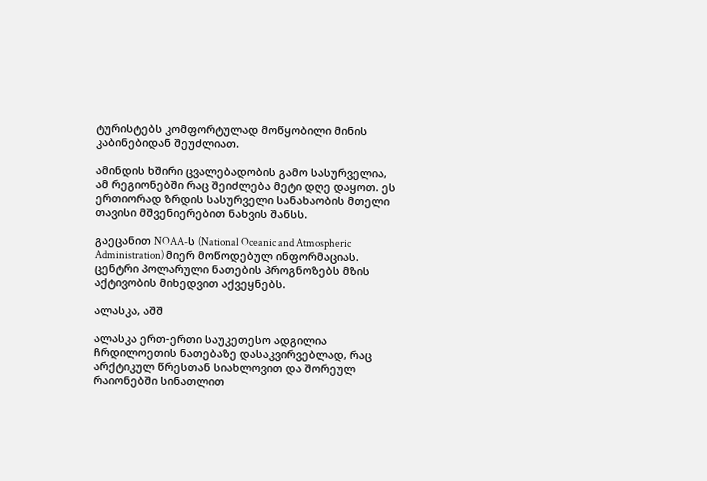ტურისტებს კომფორტულად მოწყობილი მინის კაბინებიდან შეუძლიათ.

ამინდის ხშირი ცვალებადობის გამო სასურველია, ამ რეგიონებში რაც შეიძლება მეტი დღე დაყოთ. ეს ერთიორად ზრდის სასურველი სანახაობის მთელი თავისი მშვენიერებით ნახვის შანსს.

გაეცანით NOAA-ს (National Oceanic and Atmospheric Administration) მიერ მოწოდებულ ინფორმაციას. ცენტრი პოლარული ნათების პროგნოზებს მზის აქტივობის მიხედვით აქვეყნებს.

ალასკა, აშშ

ალასკა ერთ-ერთი საუკეთესო ადგილია ჩრდილოეთის ნათებაზე დასაკვირვებლად, რაც არქტიკულ წრესთან სიახლოვით და შორეულ რაიონებში სინათლით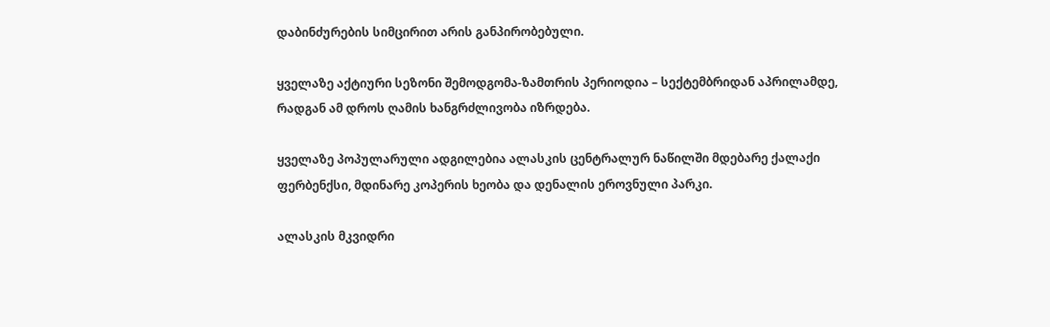დაბინძურების სიმცირით არის განპირობებული.

ყველაზე აქტიური სეზონი შემოდგომა-ზამთრის პერიოდია – სექტემბრიდან აპრილამდე, რადგან ამ დროს ღამის ხანგრძლივობა იზრდება.

ყველაზე პოპულარული ადგილებია ალასკის ცენტრალურ ნაწილში მდებარე ქალაქი ფერბენქსი, მდინარე კოპერის ხეობა და დენალის ეროვნული პარკი.

ალასკის მკვიდრი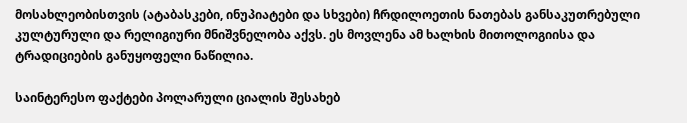მოსახლეობისთვის (ატაბასკები, ინუპიატები და სხვები) ჩრდილოეთის ნათებას განსაკუთრებული კულტურული და რელიგიური მნიშვნელობა აქვს. ეს მოვლენა ამ ხალხის მითოლოგიისა და ტრადიციების განუყოფელი ნაწილია.

საინტერესო ფაქტები პოლარული ციალის შესახებ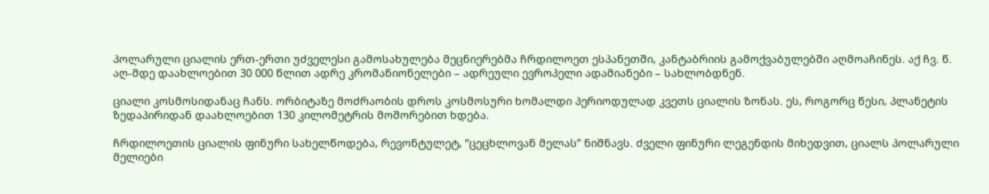პოლარული ციალის ერთ-ერთი უძველესი გამოსახულება მეცნიერებმა ჩრდილოეთ ესპანეთში, კანტაბრიის გამოქვაბულებში აღმოაჩინეს. აქ ჩვ. წ. აღ-მდე დაახლოებით 30 000 წლით ადრე კრომანიონელები – ადრეული ევროპელი ადამიანები – სახლობდნენ.

ციალი კოსმოსიდანაც ჩანს. ორბიტაზე მოძრაობის დროს კოსმოსური ხომალდი პერიოდულად კვეთს ციალის ზონას. ეს, როგორც წესი, პლანეტის ზედაპირიდან დაახლოებით 130 კილომეტრის მოშორებით ხდება.

ჩრდილოეთის ციალის ფინური სახელწოდება, რევონტულეტ, “ცეცხლოვან მელას” ნიშნავს. ძველი ფინური ლეგენდის მიხედვით, ციალს პოლარული მელიები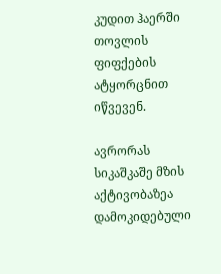კუდით ჰაერში თოვლის ფიფქების ატყორცნით იწვევენ.

ავრორას სიკაშკაშე მზის აქტივობაზეა დამოკიდებული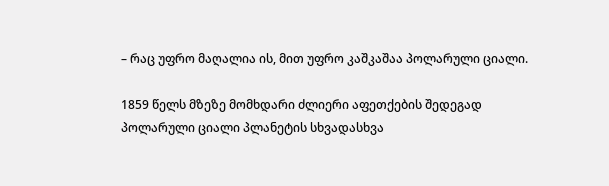– რაც უფრო მაღალია ის, მით უფრო კაშკაშაა პოლარული ციალი.

1859 წელს მზეზე მომხდარი ძლიერი აფეთქების შედეგად პოლარული ციალი პლანეტის სხვადასხვა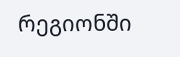რეგიონში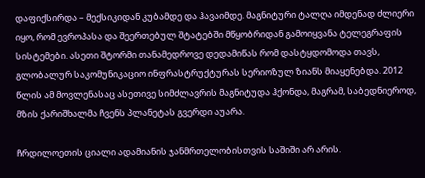დაფიქსირდა – მექსიკიდან კუბამდე და ჰავაიმდე. მაგნიტური ტალღა იმდენად ძლიერი იყო, რომ ევროპასა და შეერთებულ შტატებში მწყობრიდან გამოიყვანა ტელეგრაფის სისტემები. ასეთი შტორმი თანამედროვე დედამიწას რომ დასტყდომოდა თავს, გლობალურ საკომუნიკაციო ინფრასტრუქტურას სერიოზულ ზიანს მიაყენებდა. 2012 წლის ამ მოვლენასაც ასეთივე სიმძლავრის მაგნიტუდა ჰქონდა, მაგრამ, საბედნიეროდ, მზის ქარიშხალმა ჩვენს პლანეტას გვერდი აუარა.

ჩრდილოეთის ციალი ადამიანის ჯანმრთელობისთვის საშიში არ არის.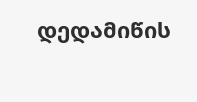დედამიწის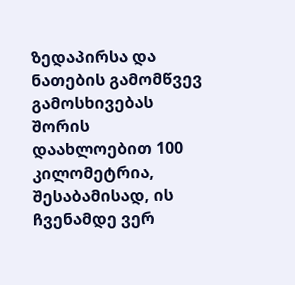ზედაპირსა და ნათების გამომწვევ გამოსხივებას შორის დაახლოებით 100 კილომეტრია, შესაბამისად, ის ჩვენამდე ვერ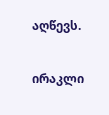აღწევს.

ირაკლი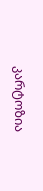კარტოზია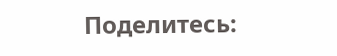Поделитесь: